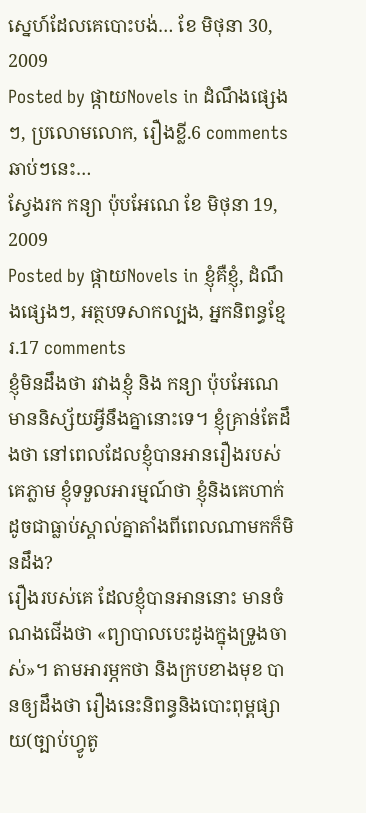ស្នេហ៍ដែលគេបោះបង់… ខែ មិថុនា 30, 2009
Posted by ផ្កាយNovels in ដំណឹងផ្សេងៗ, ប្រលោមលោក, រឿងខ្លី.6 comments
ឆាប់ៗនេះ…
ស្វែងរក កន្យា ប៉ុបអែណេ ខែ មិថុនា 19, 2009
Posted by ផ្កាយNovels in ខ្ញុំគឺខ្ញុំ, ដំណឹងផ្សេងៗ, អត្ថបទសាកល្បង, អ្នកនិពន្ធខ្មែរ.17 comments
ខ្ញុំមិនដឹងថា រវាងខ្ញុំ និង កន្យា ប៉ុបអែណេ មាននិស្ស័យអ្វីនឹងគ្នានោះទេ។ ខ្ញុំគ្រាន់តែដឹងថា នៅពេលដែលខ្ញុំបានអានរឿងរបស់គេភ្លាម ខ្ញុំទទួលអារម្មណ៍ថា ខ្ញុំនិងគេហាក់ដូចជាធ្លាប់ស្គាល់គ្នាតាំងពីពេលណាមកក៏មិនដឹង?
រឿងរបស់គេ ដែលខ្ញុំបានអាននោះ មានចំណងជើងថា «ព្យាបាលបេះដូងក្នុងទ្រូងចាស់»។ តាមអារម្ភកថា និងក្របខាងមុខ បានឲ្យដឹងថា រឿងនេះនិពន្ធនិងបោះពុម្ពផ្សាយ(ច្បាប់ហ្វូតូ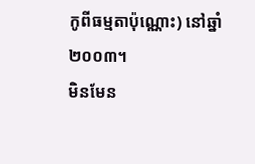កូពីធម្មតាប៉ុណ្ណោះ) នៅឆ្នាំ២០០៣។
មិនមែន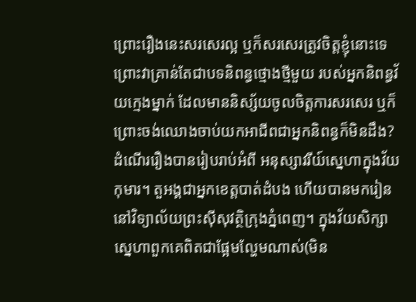ព្រោះរឿងនេះសរសេរល្អ ឬក៏សរសេរត្រូវចិត្តខ្ញុំនោះទេ ព្រោះវាគ្រាន់តែជាបទនិពន្ធថ្មោងថ្មីមួយ របស់អ្នកនិពន្ធវ័យក្មេងម្នាក់ ដែលមាននិស្ស័យចូលចិត្តការសរសេរ ឬក៏ព្រោះចង់ឈោងចាប់យកអាជីពជាអ្នកនិពន្ធក៏មិនដឹង?
ដំណើររឿងបានរៀបរាប់អំពី អនុស្សាវរីយ៍ស្នេហាក្នុងវ័យកុមារ។ តួអង្គជាអ្នកខេត្តបាត់ដំបង ហើយបានមករៀននៅវិទ្យាល័យព្រះស៊ីសុវត្ថិក្រុងភ្នំពេញ។ ក្នុងវ័យសិក្សា ស្នេហាពួកគេពិតជាផ្អែមល្ហែមណាស់(មិន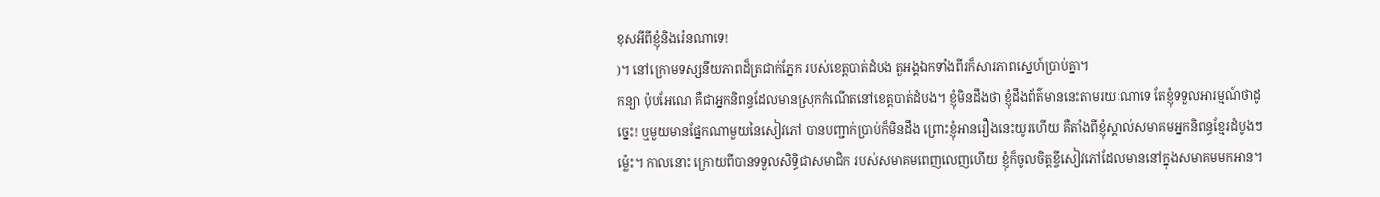ខុសអីពីខ្ញុំនិងរ៉េនណាទេ!
)។ នៅក្រោមទស្សនីយភាពដ៏ត្រជាក់ភ្នែក របស់ខេត្តបាត់ដំបង តួអង្គឯកទាំងពីរក៏សារភាពស្នេហ៍ប្រាប់គ្នា។
កន្យា ប៉ុបអែណេ គឺជាអ្នកនិពន្ធដែលមានស្រុកកំណើតនៅខេត្តបាត់ដំបង។ ខ្ញុំមិនដឹងថា ខ្ញុំដឹងព័ត៌មាននេះតាមរយៈណាទេ តែខ្ញុំទទួលអារម្មណ៍ថាដូច្នេះ! ឬមួយមានផ្នែកណាមួយនៃសៀវភៅ បានបញ្ជាក់ប្រាប់ក៏មិនដឹង ព្រោះខ្ញុំអានរឿងនេះយូរហើយ គឺតាំងពីខ្ញុំស្គាល់សមាគមអ្នកនិពន្ធខ្មែរដំបូងៗម្ល៉េះ។ កាលនោះ ក្រោយពីបានទទួលសិទ្ធិជាសមាជិក របស់សមាគមពេញលេញហើយ ខ្ញុំក៏ចូលចិត្តខ្ចីសៀវភៅដែលមាននៅក្នុងសមាគមមកអាន។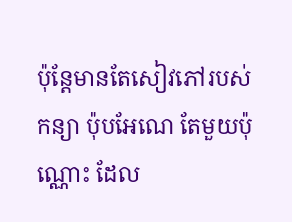ប៉ុន្តែមានតែសៀវភៅរបស់ កន្យា ប៉ុបអែណេ តែមួយប៉ុណ្ណោះ ដែល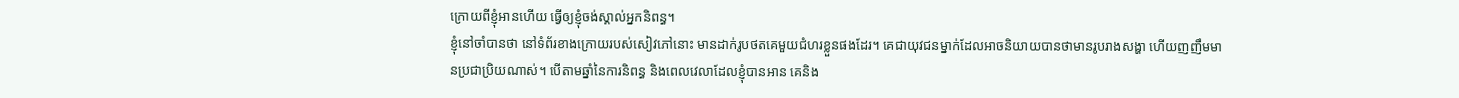ក្រោយពីខ្ញុំអានហើយ ធ្វើឲ្យខ្ញុំចង់ស្គាល់អ្នកនិពន្ធ។
ខ្ញុំនៅចាំបានថា នៅទំព័រខាងក្រោយរបស់សៀវភៅនោះ មានដាក់រូបថតគេមួយជំហរខ្លួនផងដែរ។ គេជាយុវជនម្នាក់ដែលអាចនិយាយបានថាមានរូបរាងសង្ហា ហើយញញឹមមានប្រជាប្រិយណាស់។ បើតាមឆ្នាំនៃការនិពន្ធ និងពេលវេលាដែលខ្ញុំបានអាន គេនិង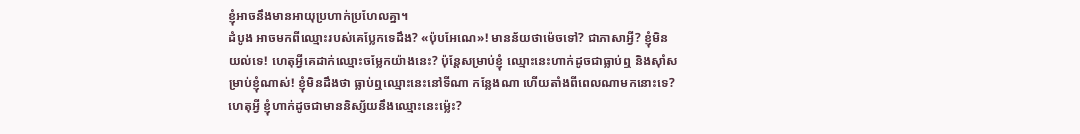ខ្ញុំអាចនឹងមានអាយុប្រហាក់ប្រហែលគ្នា។
ដំបូង អាចមកពីឈ្មោះរបស់គេប្លែកទេដឹង? «ប៉ុបអែណេ»! មានន័យថាម៉េចទៅ? ជាភាសាអ្វី? ខ្ញុំមិនយល់ទេ! ហេតុអ្វីគេដាក់ឈ្មោះចម្លែកយ៉ាងនេះ? ប៉ុន្តែសម្រាប់ខ្ញុំ ឈ្មោះនេះហាក់ដូចជាធ្លាប់ឮ និងស៊ាំសម្រាប់ខ្ញុំណាស់! ខ្ញុំមិនដឹងថា ធ្លាប់ឮឈ្មោះនេះនៅទីណា កន្លែងណា ហើយតាំងពីពេលណាមកនោះទេ? ហេតុអ្វី ខ្ញុំហាក់ដូចជាមាននិស្ស័យនឹងឈ្មោះនេះម្ល៉េះ?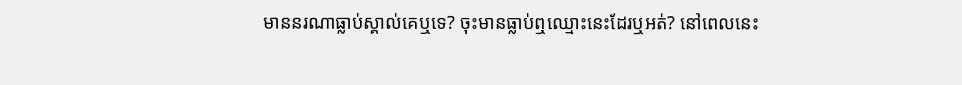មាននរណាធ្លាប់ស្គាល់គេឬទេ? ចុះមានធ្លាប់ឮឈ្មោះនេះដែរឬអត់? នៅពេលនេះ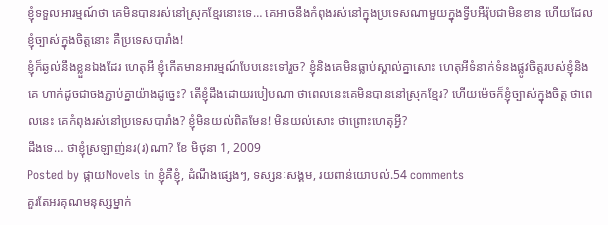ខ្ញុំទទួលអារម្មណ៍ថា គេមិនបានរស់នៅស្រុកខ្មែរនោះទេ… គេអាចនឹងកំពុងរស់នៅក្នុងប្រទេសណាមួយក្នុងទ្វីបអឺរ៉ុបជាមិនខាន ហើយដែលខ្ញុំច្បាស់ក្នុងចិត្តនោះ គឺប្រទេសបារាំង!
ខ្ញុំក៏ឆ្ងល់នឹងខ្លួនឯងដែរ ហេតុអី ខ្ញុំកើតមានអារម្មណ៍បែបនេះទៅរួច? ខ្ញុំនិងគេមិនធ្លាប់ស្គាល់គ្នាសោះ ហេតុអីទំនាក់ទំនងផ្លូវចិត្តរបស់ខ្ញុំនិងគេ ហាក់ដូចជាចងភ្ជាប់គ្នាយ៉ាងដូច្នេះ? តើខ្ញុំដឹងដោយរបៀបណា ថាពេលនេះគេមិនបាននៅស្រុកខ្មែរ? ហើយម៉េចក៏ខ្ញុំច្បាស់ក្នុងចិត្ត ថាពេលនេះ គេកំពុងរស់នៅប្រទេសបារាំង? ខ្ញុំមិនយល់ពិតមែន! មិនយល់សោះ ថាព្រោះហេតុអ្វី?
ដឹងទេ… ថាខ្ញុំស្រឡាញ់នរ(រ)ណា? ខែ មិថុនា 1, 2009
Posted by ផ្កាយNovels in ខ្ញុំគឺខ្ញុំ, ដំណឹងផ្សេងៗ, ទស្សនៈសង្គម, រយពាន់យោបល់.54 comments
គួរតែអរគុណមនុស្សម្នាក់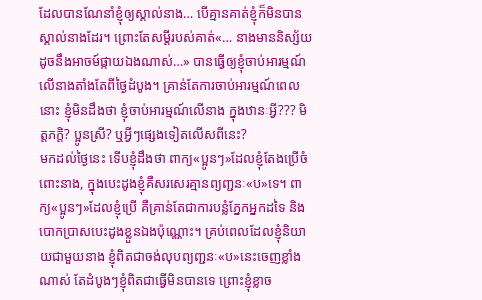ដែលបានណែនាំខ្ញុំឲ្យស្គាល់នាង… បើគ្មានគាត់ខ្ញុំក៏មិនបានស្គាល់នាងដែរ។ ព្រោះតែសម្តីរបស់គាត់«… នាងមាននិស្ស័យដូចនឹងអាចម៍ផ្កាយឯងណាស់…» បានធ្វើឲ្យខ្ញុំចាប់អារម្មណ៍លើនាងតាំងតែពីថ្ងៃដំបូង។ គ្រាន់តែការចាប់អារម្មណ៍ពេលនោះ ខ្ញុំមិនដឹងថា ខ្ញុំចាប់អារម្មណ៍លើនាង ក្នុងឋានៈអ្វី??? មិត្តភក្តិ? ប្អូនស្រី? ឬអ្វីៗផ្សេងទៀតលើសពីនេះ?
មកដល់ថ្ងៃនេះ ទើបខ្ញុំដឹងថា ពាក្យ«ប្អូនៗ»ដែលខ្ញុំតែងប្រើចំពោះនាង, ក្នុងបេះដូងខ្ញុំគឺសរសេរគ្មានព្យញ្ជនៈ«ប»ទេ។ ពាក្យ«ប្អូនៗ»ដែលខ្ញុំប្រើ គឺគ្រាន់តែជាការបន្លំភ្នែកអ្នកដទៃ និងបោកប្រាសបេះដូងខ្លួនឯងប៉ុណ្ណោះ។ គ្រប់ពេលដែលខ្ញុំនិយាយជាមួយនាង ខ្ញុំពិតជាចង់លុបព្យញ្ជនៈ«ប»នេះចេញខ្លាំងណាស់ តែដំបូងៗខ្ញុំពិតជាធ្វើមិនបានទេ ព្រោះខ្ញុំខ្លាច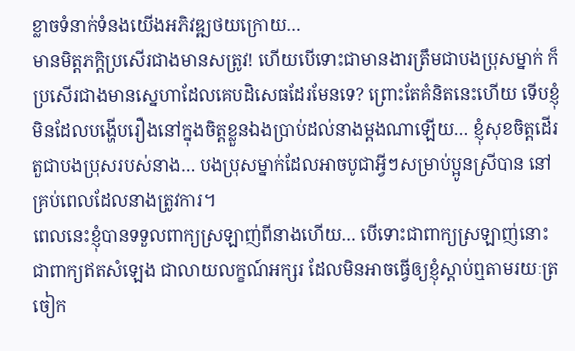ខ្លាចទំនាក់ទំនងយើងអភិវឌ្ឍថយក្រោយ…
មានមិត្តភក្តិប្រសើរជាងមានសត្រូវ! ហើយបើទោះជាមានងារត្រឹមជាបងប្រុសម្នាក់ ក៏ប្រសើរជាងមានស្នេហាដែលគេបដិសេធដែរមែនទេ? ព្រោះតែគំនិតនេះហើយ ទើបខ្ញុំមិនដែលបង្ហើបរឿងនៅក្នុងចិត្តខ្លួនឯងប្រាប់ដល់នាងម្តងណាឡើយ… ខ្ញុំសុខចិត្តដើរតួជាបងប្រុសរបស់នាង… បងប្រុសម្នាក់ដែលអាចបូជាអ្វីៗសម្រាប់ប្អូនស្រីបាន នៅគ្រប់ពេលដែលនាងត្រូវការ។
ពេលនេះខ្ញុំបានទទួលពាក្យស្រឡាញ់ពីនាងហើយ… បើទោះជាពាក្យស្រឡាញ់នោះ ជាពាក្យឥតសំឡេង ជាលាយលក្ខណ៍អក្សរ ដែលមិនអាចធ្វើឲ្យខ្ញុំស្តាប់ឮតាមរយៈត្រចៀក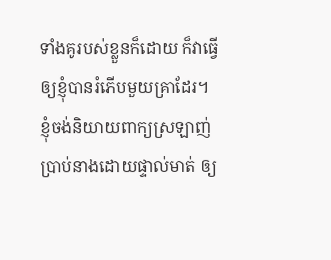ទាំងគូរបស់ខ្លួនក៏ដោយ ក៏វាធ្វើឲ្យខ្ញុំបានរំភើបមួយគ្រាដែរ។ ខ្ញុំចង់និយាយពាក្យស្រឡាញ់ប្រាប់នាងដោយផ្ទាល់មាត់ ឲ្យ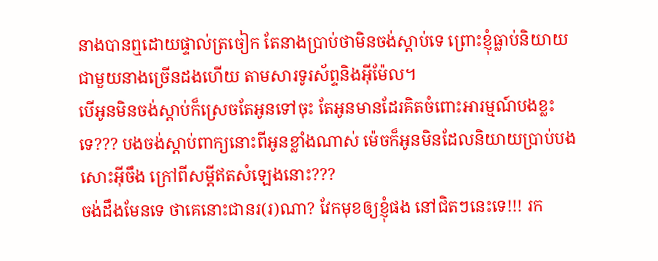នាងបានឮដោយផ្ទាល់ត្រចៀក តែនាងប្រាប់ថាមិនចង់ស្តាប់ទេ ព្រោះខ្ញុំធ្លាប់និយាយជាមួយនាងច្រើនដងហើយ តាមសារទូរស័ព្ទនិងអ៊ីម៉ែល។
បើអូនមិនចង់ស្តាប់ក៏ស្រេចតែអូនទៅចុះ តែអូនមានដែរគិតចំពោះអារម្មណ៍បងខ្លះទេ??? បងចង់ស្តាប់ពាក្យនោះពីអូនខ្លាំងណាស់ ម៉េចក៏អូនមិនដែលនិយាយប្រាប់បងសោះអ៊ីចឹង ក្រៅពីសម្តីឥតសំឡេងនោះ???
ចង់ដឹងមែនទេ ថាគេនោះជានរ(រ)ណា? វែកមុខឲ្យខ្ញុំផង នៅជិតៗនេះទេ!!! រក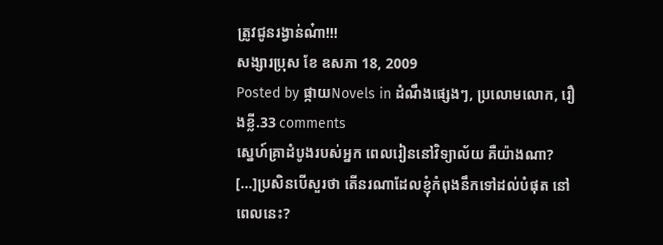ត្រូវជូនរង្វាន់ណ៎ា!!!
សង្សារប្រុស ខែ ឧសភា 18, 2009
Posted by ផ្កាយNovels in ដំណឹងផ្សេងៗ, ប្រលោមលោក, រឿងខ្លី.33 comments
ស្នេហ៍គ្រាដំបូងរបស់អ្នក ពេលរៀននៅវិទ្យាល័យ គឺយ៉ាងណា?
[...]ប្រសិនបើសួរថា តើនរណាដែលខ្ញុំកំពុងនឹកទៅដល់បំផុត នៅពេលនេះ?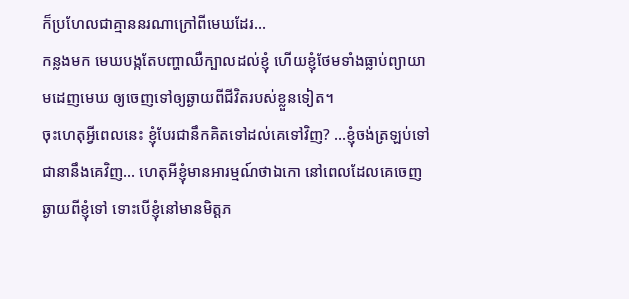ក៏ប្រហែលជាគ្មាននរណាក្រៅពីមេឃដែរ…
កន្លងមក មេឃបង្កតែបញ្ហាឈឺក្បាលដល់ខ្ញុំ ហើយខ្ញុំថែមទាំងធ្លាប់ព្យាយាមដេញមេឃ ឲ្យចេញទៅឲ្យឆ្ងាយពីជីវិតរបស់ខ្លួនទៀត។
ចុះហេតុអ្វីពេលនេះ ខ្ញុំបែរជានឹកគិតទៅដល់គេទៅវិញ? …ខ្ញុំចង់ត្រឡប់ទៅជានានឹងគេវិញ… ហេតុអីខ្ញុំមានអារម្មណ៍ថាឯកោ នៅពេលដែលគេចេញឆ្ងាយពីខ្ញុំទៅ ទោះបើខ្ញុំនៅមានមិត្តភ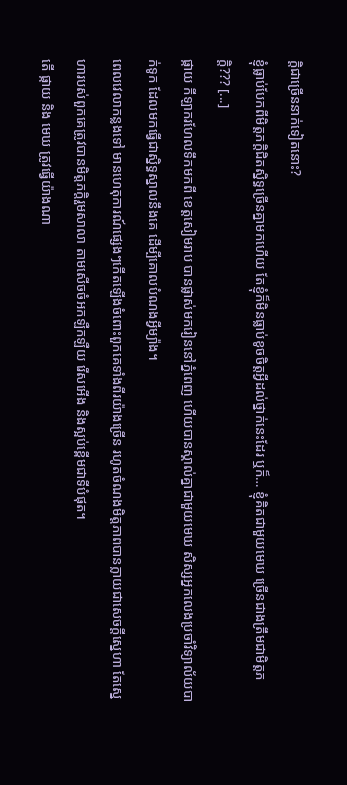ក្តិជាច្រើននាក់ទៀតនោះ?
ខ្ញុំធ្លាប់បែកពីមិត្តភក្តិជិតស្និទ្ធច្រើនគ្នាមកហើយ តែខ្ញុំក៏មិនធ្លាប់ខូចចិត្តអ្វីដល់ថ្នាក់នេះដែរ ឬក៏… ខ្ញុំគិតជាមួយមេឃ ច្រើនជាងត្រឹមជាមិត្តភក្តិ??? [...]
ផ្កាយ កីឡាករហែលទឹកមកពី ខេត្តសៀមរាប បានផ្លាស់មករៀននៅភ្នំពេញ ហើយបានស្គាល់គ្នាជាមួយមេឃ សិស្សអ្នកលេងប្រចាំវិទ្យាល័យបាក់ទូក ដែលមកធ្វើជាស្និទ្ធស្នាលនឹងគេ ដើម្បីគោលបំណងអ្វីម្យ៉ាង។
ពេលវេលាកន្លងទៅ មានហេតុការណ៍ផ្សេងៗកើតឡើងចំពោះពួកគេទាំងពីរយ៉ាងច្រើន រហូតចំណងមិត្តភាពបានក្លាយជាសេចក្តីស្នេហា តែស្នេហារបស់ពួកគេត្រូវបានមិត្តភក្តិរួមសាលា តាមសើចចំអកឡឺកឡឺយ រើសអើង និងស្អប់ខ្ពើមជាទីបំផុត។
តើ ផ្កាយ និង មេឃ ត្រូវធ្វើយ៉ាងណា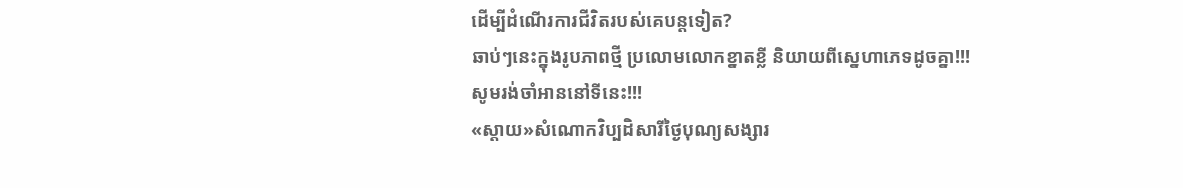ដើម្បីដំណើរការជីវិតរបស់គេបន្តទៀត?
ឆាប់ៗនេះក្នុងរូបភាពថ្មី ប្រលោមលោកខ្នាតខ្លី និយាយពីស្នេហាភេទដូចគ្នា!!!
សូមរង់ចាំអាននៅទីនេះ!!!
«ស្តាយ»សំណោកវិប្បដិសារីថ្ងៃបុណ្យសង្សារ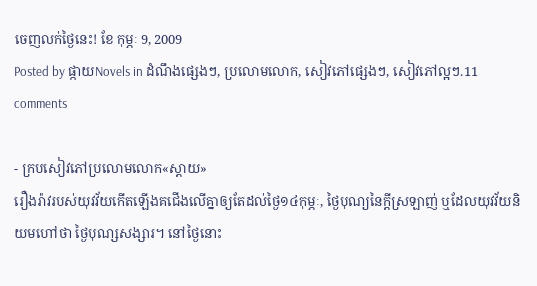ចេញលក់ថ្ងៃនេះ! ខែ កុម្ភៈ 9, 2009
Posted by ផ្កាយNovels in ដំណឹងផ្សេងៗ, ប្រលោមលោក, សៀវភៅផ្សេងៗ, សៀវភៅល្អៗ.11 comments

- ក្របសៀវភៅប្រលោមលោក«ស្តាយ»
រឿងរ៉ាវរបស់យុវវ័យកើតឡើងគជើងលើគ្នាឲ្យតែដល់ថ្ងៃ១៤កុម្ភៈ, ថ្ងៃបុណ្យនៃក្តីស្រឡាញ់ ឬដែលយុវវ័យនិយមហៅថា ថ្ងៃបុណ្សសង្សារ។ នៅថ្ងៃនោះ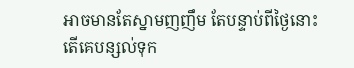អាចមានតែស្នាមញញឹម តែបន្ទាប់ពីថ្ងៃនោះ តើគេបន្សល់ទុក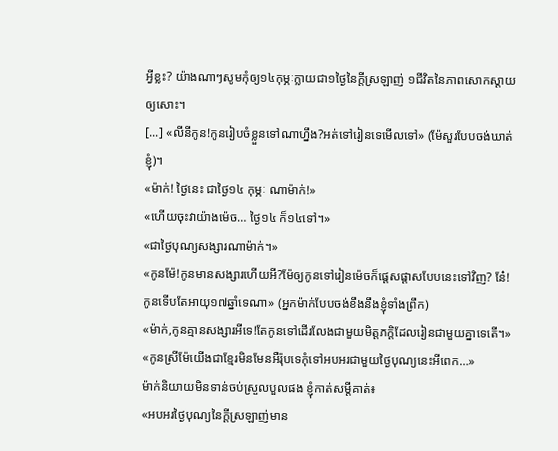អ្វីខ្លះ? យ៉ាងណាៗសូមកុំឲ្យ១៤កុម្ភៈក្លាយជា១ថ្ងៃនៃក្តីស្រឡាញ់ ១ជីវិតនៃភាពសោកស្តាយឲ្យសោះ។
[...] «លីនីកូន!កូនរៀបចំខ្លួនទៅណាហ្នឹង?អត់ទៅរៀនទេមើលទៅ» (ម៉ែសួរបែបចង់ឃាត់ខ្ញុំ)។
«ម៉ាក់! ថ្ងៃនេះ ជាថ្ងៃ១៤ កុម្ភៈ ណាម៉ាក់!»
«ហើយចុះវាយ៉ាងម៉េច… ថ្ងៃ១៤ ក៏១៤ទៅ។»
«ជាថ្ងៃបុណ្យសង្សារណាម៉ាក់។»
«កូនម៉ែ!កូនមានសង្សារហើយអី?ម៉ែឲ្យកូនទៅរៀនម៉េចក៏ផ្តេសផ្តាសបែបនេះទៅវិញ? នែ៎! កូនទើបតែអាយុ១៧ឆ្នាំទេណា» (អ្នកម៉ាក់បែបចង់ខឹងនឹងខ្ញុំទាំងព្រឹក)
«ម៉ាក់,កូនគ្មានសង្សារអីទេ!តែកូនទៅដើរលែងជាមួយមិត្តភក្តិដែលរៀនជាមួយគ្នាទេតើ។»
«កូនស្រីម៉ែយើងជាខ្មែរមិនមែនអឺរ៉ុបទេកុំទៅអបអរជាមួយថ្ងៃបុណ្យនេះអីពេក…»
ម៉ាក់និយាយមិនទាន់ចប់ស្រួលបួលផង ខ្ញុំកាត់សម្តីគាត់៖
«អបអរថ្ងៃបុណ្យនៃក្តីស្រឡាញ់មាន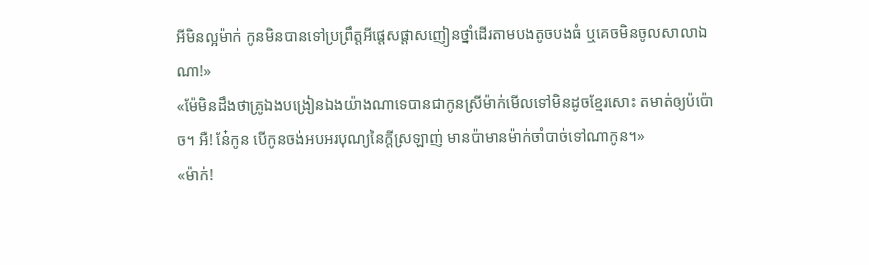អីមិនល្អម៉ាក់ កូនមិនបានទៅប្រព្រឹត្តអីផ្តេសផ្តាសញៀនថ្នាំដើរតាមបងតូចបងធំ ឬគេចមិនចូលសាលាឯណា!»
«ម៉ែមិនដឹងថាគ្រូឯងបង្រៀនឯងយ៉ាងណាទេបានជាកូនស្រីម៉ាក់មើលទៅមិនដូចខ្មែរសោះ តមាត់ឲ្យប៉ប៉ោច។ អឺ! នែ៎កូន បើកូនចង់អបអរបុណ្យនៃក្តីស្រឡាញ់ មានប៉ាមានម៉ាក់ចាំបាច់ទៅណាកូន។»
«ម៉ាក់!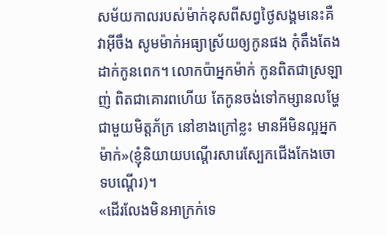សម័យកាលរបស់ម៉ាក់ខុសពីសព្វថ្ងៃសង្គមនេះគឺវាអ៊ីចឹង សូមម៉ាក់អធ្យាស្រ័យឲ្យកូនផង កុំតឹងតែងដាក់កូនពេក។ លោកប៉ាអ្នកម៉ាក់ កូនពិតជាស្រឡាញ់ ពិតជាគោរពហើយ តែកូនចង់ទៅកម្សានលម្ហែជាមួយមិត្តភ័ក្រ នៅខាងក្រៅខ្លះ មានអីមិនល្អអ្នកម៉ាក់»(ខ្ញុំនិយាយបណ្តើរសារេស្បែកជើងកែងចោទបណ្តើរ)។
«ដើរលែងមិនអាក្រក់ទេ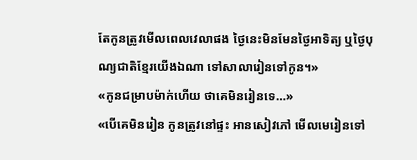តែកូនត្រូវមើលពេលវេលាផង ថ្ងៃនេះមិនមែនថ្ងៃអាទិត្យ ឬថ្ងៃបុណ្យជាតិខ្មែរយើងឯណា ទៅសាលារៀនទៅកូន។»
«កូនជម្រាបម៉ាក់ហើយ ថាគេមិនរៀនទេ…»
«បើគេមិនរៀន កូនត្រូវនៅផ្ទះ អានសៀវភៅ មើលមេរៀនទៅ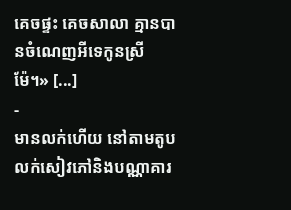គេចផ្ទះ គេចសាលា គ្មានបានចំណេញអីទេកូនស្រីម៉ែ។» [...]
-
មានលក់ហើយ នៅតាមតូបលក់សៀវភៅនិងបណ្ណាគារ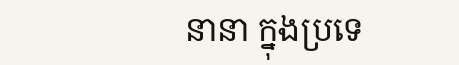នានា ក្នុងប្រទេ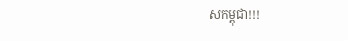សកម្ពុជា!!!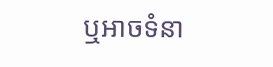ឬអាចទំនា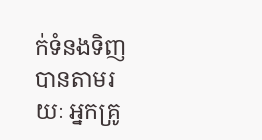ក់ទំនងទិញបានតាមរយៈ អ្នកគ្រូ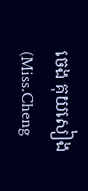ចេង គុយសៀង(Miss.Cheng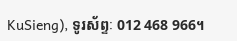KuSieng), ទូរស័ព្ទៈ 012 468 966។